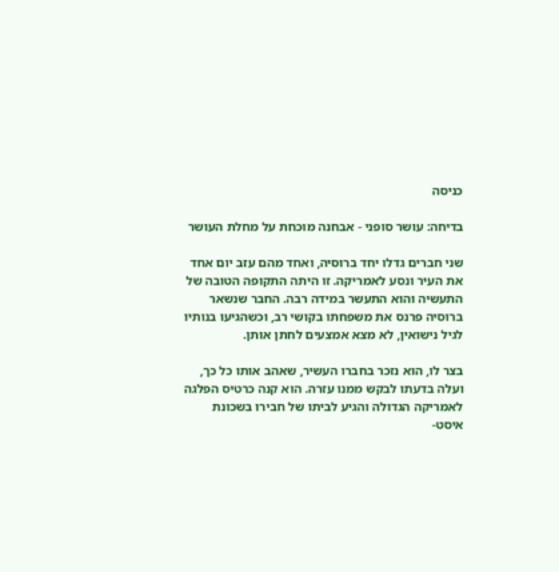כניסה

בדיחה: עושר סופני - אבחנה מוכחת על מחלת העושר

שני חברים גדלו יחד ברוסיה, ואחד מהם עזב יום אחד את העיר ונסע לאמריקה. זו היתה התקופה הטובה של התעשיה והוא התעשר במידה רבה. החבר שנשאר ברוסיה פרנס את משפחתו בקושי רב, וכשהגיעו בנותיו לגיל נישואין, לא מצא אמצעים לחתן אותן.

בצר לו, הוא נזכר בחברו העשיר, שאהב אותו כל כך, ועלה בדעתו לבקש ממנו עזרה. הוא קנה כרטיס הפלגה לאמריקה הגדולה והגיע לביתו של חבירו בשכונת איסט-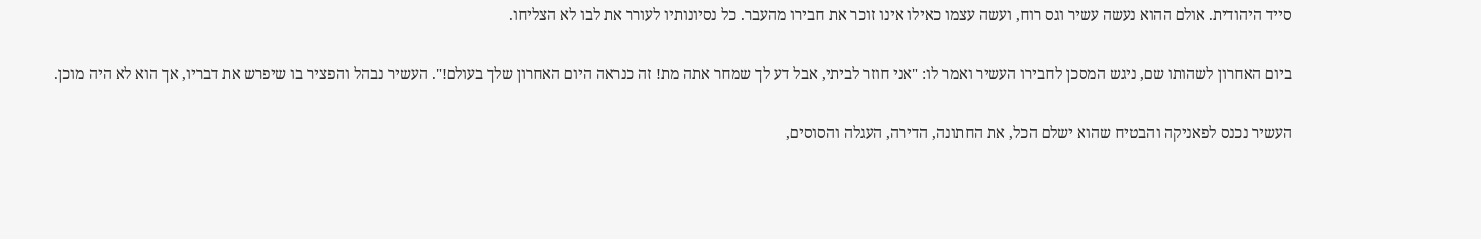סייד היהודית. אולם ההוא נעשה עשיר וגס רוח, ועשה עצמו כאילו אינו זוכר את חבירו מהעבר. כל נסיונותיו לעורר את לבו לא הצליחו.

ביום האחרון לשהותו שם, ניגש המסכן לחבירו העשיר ואמר לו: "אני חוזר לביתי, אבל דע לך שמחר אתה מת! זה כנראה היום האחרון שלך בעולם!". העשיר נבהל והפציר בו שיפרש את דבריו, אך הוא לא היה מוכן.

העשיר נכנס לפאניקה והבטיח שהוא ישלם הכל, את החתונה, הדירה, העגלה והסוסים,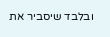ובלבד שיסביר את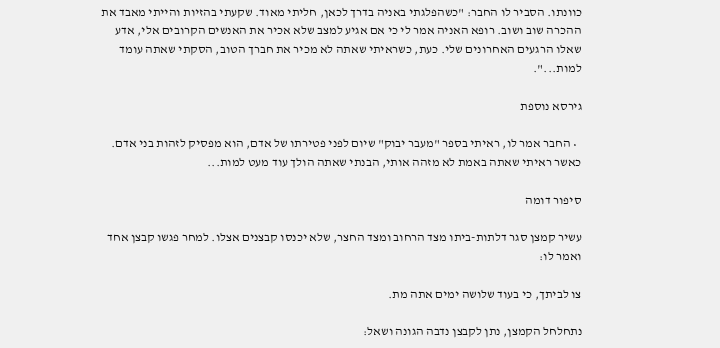כוונתו. הסביר לו החבר: "כשהפלגתי באניה בדרך לכאן, חליתי מאוד. שקעתי בהזיות והייתי מאבד את ההכרה שוב ושוב. רופא האניה אמר לי כי אם אגיע למצב שלא אכיר את האנשים הקרובים אלי, אדע שאלו הרגעים האחרונים שלי. כעת, כשראיתי שאתה לא מכיר את חברך הטוב, הסקתי שאתה עומד למות...".

גירסא נוספת

  • החבר אמר לו, ראיתי בספר "מעבר יבוק" שיום לפני פטירתו של אדם, הוא מפסיק לזהות בני אדם. כאשר ראיתי שאתה באמת לא מזהה אותי, הבנתי שאתה הולך עוד מעט למות...

סיפור דומה

עשיר קמצן סגר דלתות-ביתו מצד הרחוב ומצד החצר, שלא יכנסו קבצנים אצלו. למחר פגשו קבצן אחד ואמר לו:

צו לביתך, כי בעוד שלושה ימים אתה מת.

נתחלחל הקמצן, נתן לקבצן נדבה הגונה ושאל: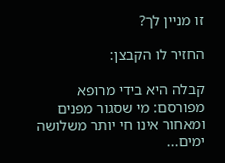זו מניין לך?

החזיר לו הקבצן:

קבלה היא בידי מרופא מפורסם: מי שסגור מפנים ומאחור אינו חי יותר משלושה ימים...